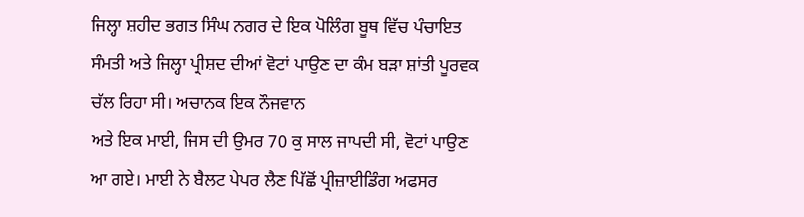ਜਿਲ੍ਹਾ ਸ਼ਹੀਦ ਭਗਤ ਸਿੰਘ ਨਗਰ ਦੇ ਇਕ ਪੋਲਿੰਗ ਬੂਥ ਵਿੱਚ ਪੰਚਾਇਤ ਸੰਮਤੀ ਅਤੇ ਜਿਲ੍ਹਾ ਪ੍ਰੀਸ਼ਦ ਦੀਆਂ ਵੋਟਾਂ ਪਾਉਣ ਦਾ ਕੰਮ ਬੜਾ ਸ਼ਾਂਤੀ ਪੂਰਵਕ ਚੱਲ ਰਿਹਾ ਸੀ। ਅਚਾਨਕ ਇਕ ਨੌਜਵਾਨ
ਅਤੇ ਇਕ ਮਾਈ, ਜਿਸ ਦੀ ਉਮਰ 70 ਕੁ ਸਾਲ ਜਾਪਦੀ ਸੀ, ਵੋਟਾਂ ਪਾਉਣ ਆ ਗਏ। ਮਾਈ ਨੇ ਬੈਲਟ ਪੇਪਰ ਲੈਣ ਪਿੱਛੋਂ ਪ੍ਰੀਜ਼ਾਈਡਿੰਗ ਅਫਸਰ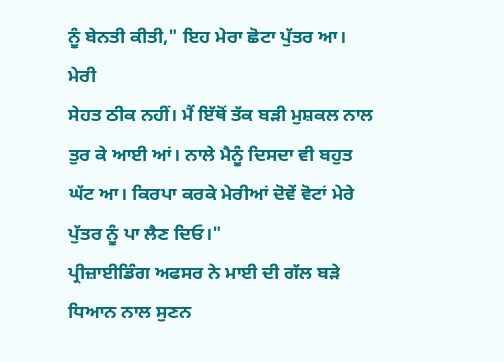ਨੂੰ ਬੇਨਤੀ ਕੀਤੀ," ਇਹ ਮੇਰਾ ਛੋਟਾ ਪੁੱਤਰ ਆ। ਮੇਰੀ
ਸੇਹਤ ਠੀਕ ਨਹੀਂ। ਮੈਂ ਇੱਥੋਂ ਤੱਕ ਬੜੀ ਮੁਸ਼ਕਲ ਨਾਲ ਤੁਰ ਕੇ ਆਈ ਆਂ। ਨਾਲੇ ਮੈਨੂੰ ਦਿਸਦਾ ਵੀ ਬਹੁਤ ਘੱਟ ਆ। ਕਿਰਪਾ ਕਰਕੇ ਮੇਰੀਆਂ ਦੋਵੇਂ ਵੋਟਾਂ ਮੇਰੇ ਪੁੱਤਰ ਨੂੰ ਪਾ ਲੈਣ ਦਿਓ।"
ਪ੍ਰੀਜ਼ਾਈਡਿੰਗ ਅਫਸਰ ਨੇ ਮਾਈ ਦੀ ਗੱਲ ਬੜੇ ਧਿਆਨ ਨਾਲ ਸੁਣਨ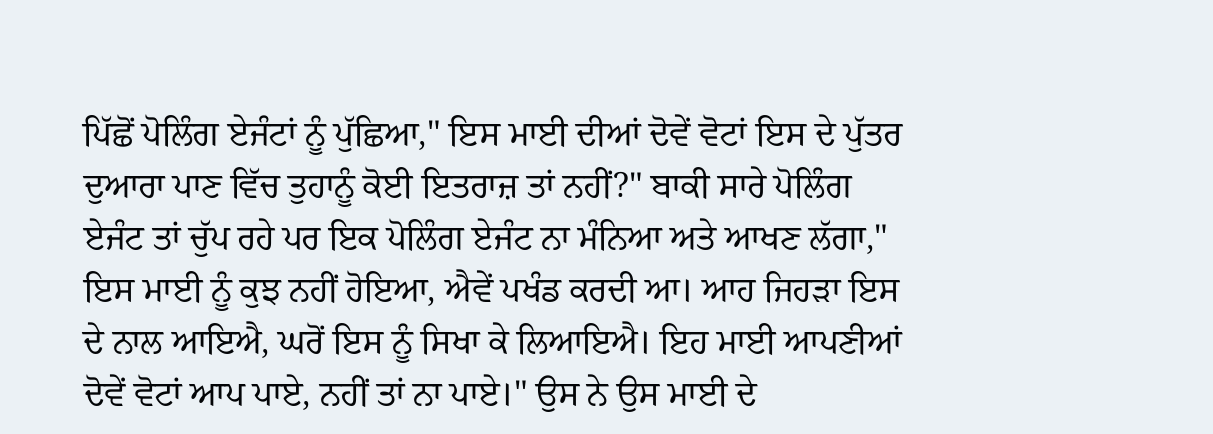ਪਿੱਛੋਂ ਪੋਲਿੰਗ ਏਜੰਟਾਂ ਨੂੰ ਪੁੱਛਿਆ," ਇਸ ਮਾਈ ਦੀਆਂ ਦੋਵੇਂ ਵੋਟਾਂ ਇਸ ਦੇ ਪੁੱਤਰ ਦੁਆਰਾ ਪਾਣ ਵਿੱਚ ਤੁਹਾਨੂੰ ਕੋਈ ਇਤਰਾਜ਼ ਤਾਂ ਨਹੀਂ?" ਬਾਕੀ ਸਾਰੇ ਪੋਲਿੰਗ ਏਜੰਟ ਤਾਂ ਚੁੱਪ ਰਹੇ ਪਰ ਇਕ ਪੋਲਿੰਗ ਏਜੰਟ ਨਾ ਮੰਨਿਆ ਅਤੇ ਆਖਣ ਲੱਗਾ," ਇਸ ਮਾਈ ਨੂੰ ਕੁਝ ਨਹੀਂ ਹੋਇਆ, ਐਵੇਂ ਪਖੰਡ ਕਰਦੀ ਆ। ਆਹ ਜਿਹੜਾ ਇਸ ਦੇ ਨਾਲ ਆਇਐ, ਘਰੋਂ ਇਸ ਨੂੰ ਸਿਖਾ ਕੇ ਲਿਆਇਐ। ਇਹ ਮਾਈ ਆਪਣੀਆਂ ਦੋਵੇਂ ਵੋਟਾਂ ਆਪ ਪਾਏ, ਨਹੀਂ ਤਾਂ ਨਾ ਪਾਏ।" ਉਸ ਨੇ ਉਸ ਮਾਈ ਦੇ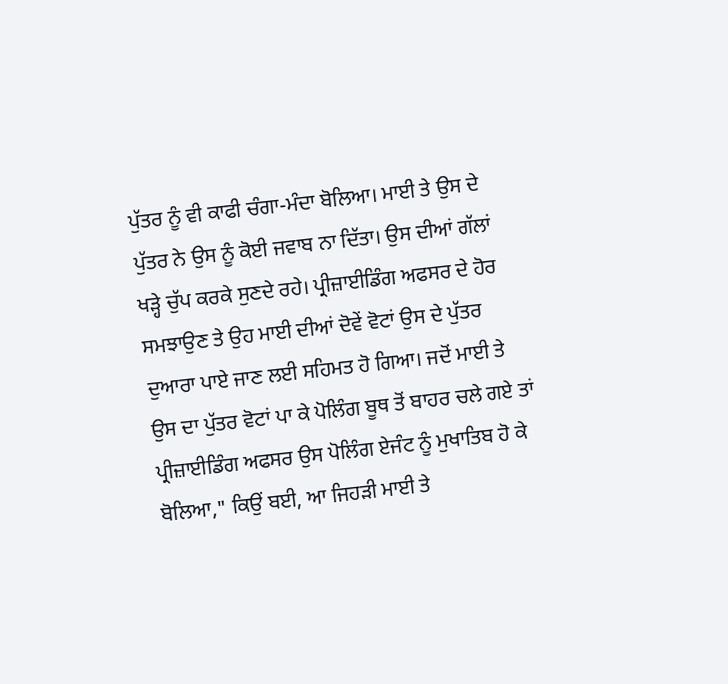ਪੁੱਤਰ ਨੂੰ ਵੀ ਕਾਫੀ ਚੰਗਾ-ਮੰਦਾ ਬੋਲਿਆ। ਮਾਈ ਤੇ ਉਸ ਦੇ ਪੁੱਤਰ ਨੇ ਉਸ ਨੂੰ ਕੋਈ ਜਵਾਬ ਨਾ ਦਿੱਤਾ। ਉਸ ਦੀਆਂ ਗੱਲਾਂ ਖੜ੍ਹੇ ਚੁੱਪ ਕਰਕੇ ਸੁਣਦੇ ਰਹੇ। ਪ੍ਰੀਜ਼ਾਈਡਿੰਗ ਅਫਸਰ ਦੇ ਹੋਰ ਸਮਝਾਉਣ ਤੇ ਉਹ ਮਾਈ ਦੀਆਂ ਦੋਵੇਂ ਵੋਟਾਂ ਉਸ ਦੇ ਪੁੱਤਰ ਦੁਆਰਾ ਪਾਏ ਜਾਣ ਲਈ ਸਹਿਮਤ ਹੋ ਗਿਆ। ਜਦੋਂ ਮਾਈ ਤੇ ਉਸ ਦਾ ਪੁੱਤਰ ਵੋਟਾਂ ਪਾ ਕੇ ਪੋਲਿੰਗ ਬੂਥ ਤੋਂ ਬਾਹਰ ਚਲੇ ਗਏ ਤਾਂ ਪ੍ਰੀਜ਼ਾਈਡਿੰਗ ਅਫਸਰ ਉਸ ਪੋਲਿੰਗ ਏਜੰਟ ਨੂੰ ਮੁਖਾਤਿਬ ਹੋ ਕੇ ਬੋਲਿਆ," ਕਿਉਂ ਬਈ, ਆ ਜਿਹੜੀ ਮਾਈ ਤੇ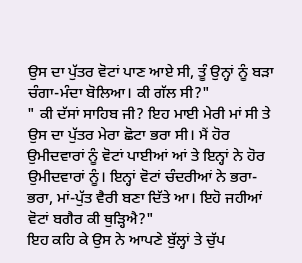ਉਸ ਦਾ ਪੁੱਤਰ ਵੋਟਾਂ ਪਾਣ ਆਏ ਸੀ, ਤੂੰ ਉਨ੍ਹਾਂ ਨੂੰ ਬੜਾ ਚੰਗਾ-ਮੰਦਾ ਬੋਲਿਆ। ਕੀ ਗੱਲ ਸੀ?"
" ਕੀ ਦੱਸਾਂ ਸਾਹਿਬ ਜੀ? ਇਹ ਮਾਈ ਮੇਰੀ ਮਾਂ ਸੀ ਤੇ ਉਸ ਦਾ ਪੁੱਤਰ ਮੇਰਾ ਛੋਟਾ ਭਰਾ ਸੀ। ਮੈਂ ਹੋਰ ਉਮੀਦਵਾਰਾਂ ਨੂੰ ਵੋਟਾਂ ਪਾਈਆਂ ਆਂ ਤੇ ਇਨ੍ਹਾਂ ਨੇ ਹੋਰ ਉਮੀਦਵਾਰਾਂ ਨੂੰ। ਇਨ੍ਹਾਂ ਵੋਟਾਂ ਚੰਦਰੀਆਂ ਨੇ ਭਰਾ-ਭਰਾ, ਮਾਂ-ਪੁੱਤ ਵੈਰੀ ਬਣਾ ਦਿੱਤੇ ਆ। ਇਹੋ ਜਹੀਆਂ ਵੋਟਾਂ ਬਗੈਰ ਕੀ ਥੁੜ੍ਹਿਐ?"
ਇਹ ਕਹਿ ਕੇ ਉਸ ਨੇ ਆਪਣੇ ਬੁੱਲ੍ਹਾਂ ਤੇ ਚੁੱਪ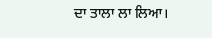ਦਾ ਤਾਲਾ ਲਾ ਲਿਆ।